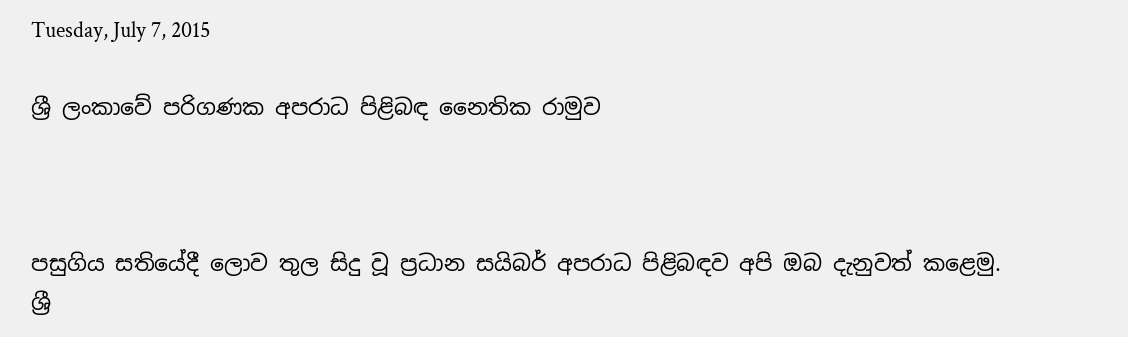Tuesday, July 7, 2015

ශ්‍රී ලංකාවේ පරිගණක අපරාධ පිළිබඳ නෛතික රාමුව



පසුගිය සතියේදී ලොව තුල සිදු වූ ප්‍රධාන සයිබර් අපරාධ පිළිබඳව අපි ඔබ දැනුවත් කළෙමු.  ශ්‍රී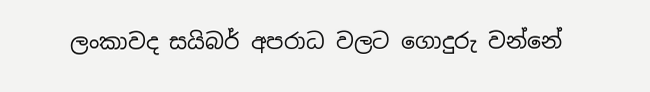ලංකාවද සයිබර් අපරාධ වලට ගොදුරු වන්නේ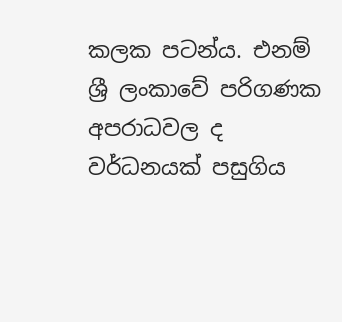කලක පටන්ය. එනම් ශ්‍රී ලංකාවේ පරිගණක අපරාධවල ද වර්ධනයක්‌ පසුගිය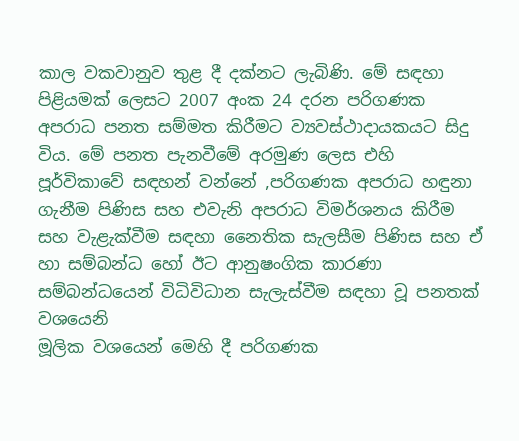කාල වකවානුව තුළ දී දක්‌නට ලැබිණි. මේ සඳහා පිළියමක්‌ ලෙසට 2007 අංක 24 දරන පරිගණක අපරාධ පනත සම්මත කිරීමට ව්‍යවස්‌ථාදායකයට සිදු විය. මේ පනත පැනවීමේ අරමුණ ලෙස එහි පූර්විකාවේ සඳහන් වන්නේ ,පරිගණක අපරාධ හඳුනා ගැනීම පිණිස සහ එවැනි අපරාධ විමර්ශනය කිරීම සහ වැළැක්‌වීම සඳහා නෛතික සැලසීම පිණිස සහ ඒ හා සම්බන්ධ හෝ ඊට ආනුෂංගික කාරණා සම්බන්ධයෙන් විධිවිධාන සැලැස්‌වීම සඳහා වූ පනතක්‌ වශයෙනි
මූලික වශයෙන් මෙහි දී පරිගණක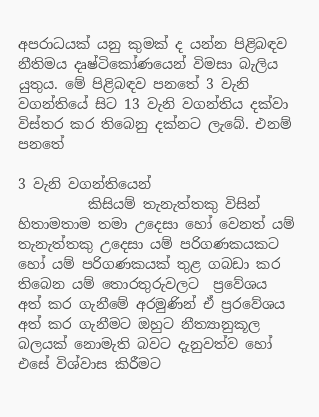අපරාධයක්‌ යනු කුමක්‌ ද යන්න පිළිබඳව නීතිමය දෘෂ්ටිකෝණයෙන් විමසා බැලිය යුතුය. මේ පිළිබඳව පනතේ 3 වැනි වගන්තියේ සිට 13 වැනි වගන්තිය දක්‌වා විස්‌තර කර තිබෙනු දක්‌නට ලැබේ. එනම් පනතේ

3 වැනි වගන්තියෙන්
          කිසියම් තැනැත්තකු විසින් හිතාමතාම තමා උදෙසා හෝ වෙනත් යම් තැනැත්තකු උදෙසා යම් පරිගණකයකට හෝ යම් පරිගණකයක්‌ තුළ ගබඩා කර තිබෙන යම් තොරතුරුවලට  ප්‍රවේශය අත් කර ගැනීමේ අරමුණින් ඒ ප්‍රරවේශය අත් කර ගැනීමට ඔහුට නීත්‍යානුකූල බලයක්‌ නොමැති බවට දැනුවත්ව හෝ එසේ විශ්වාස කිරීමට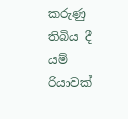කරුණු තිබිය දී යම් රියාවක්‌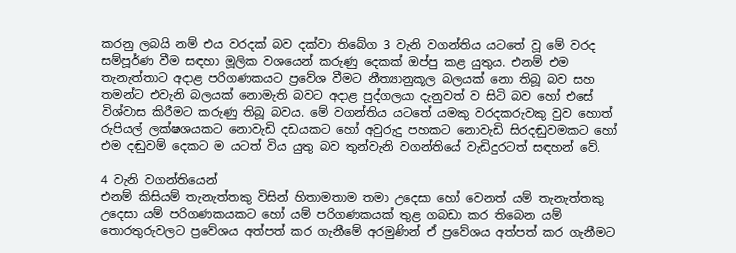කරනු ලබයි නම් එය වරදක්‌ බව දක්‌වා තිබේග 3 වැනි වගන්තිය යටතේ වූ මේ වරද සම්පූර්ණ වීම සඳහා මූලික වශයෙන් කරුණු දෙකක්‌ ඔප්පු කළ යුතුය. එනම් එම තැනැත්තාට අදාළ පරිගණකයට ප්‍රවේශ වීමට නීත්‍යානුකූල බලයක්‌ නො තිබූ බව සහ තමන්ට එවැනි බලයක්‌ නොමැති බවට අදාළ පුද්ගලයා දැනුවත් ව සිටි බව හෝ එසේ විශ්වාස කිරීමට කරුණු තිබූ බවය. මේ වගන්තිය යටතේ යමකු වරදකරුවකු වුව හොත් රුපියල් ලක්ෂශයකට නොවැඩි දඩයකට හෝ අවුරුදු පහකට නොවැඩි සිරදඬුවමකට හෝ එම දඬුවම් දෙකට ම යටත් විය යුතු බව තුන්වැනි වගන්තියේ වැඩිදුරටත් සඳහන් වේ.

4 වැනි වගන්තියෙන්
එනම් කිසියම් තැනැත්තකු විසින් හිතාමතාම තමා උදෙසා හෝ වෙනත් යම් තැනැත්තකු උදෙසා යම් පරිගණකයකට හෝ යම් පරිගණකයක්‌ තුළ ගබඩා කර තිබෙන යම් තොරතුරුවලට ප්‍රවේශය අත්පත් කර ගැනීමේ අරමුණින් ඒ ප්‍රවේශය අත්පත් කර ගැනීමට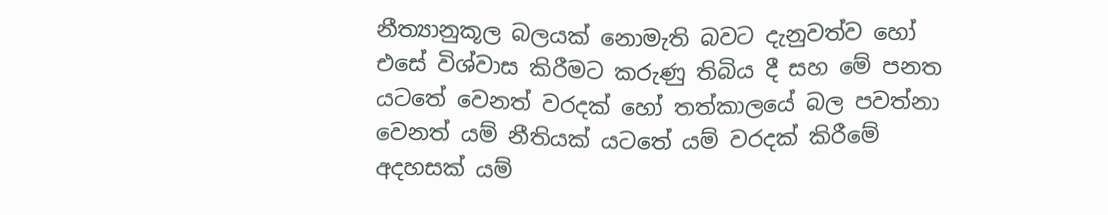නීත්‍යානුකූල බලයක්‌ නොමැති බවට දැනුවත්ව හෝ එසේ විශ්වාස කිරීමට කරුණු තිබිය දී සහ මේ පනත යටතේ වෙනත් වරදක්‌ හෝ තත්කාලයේ බල පවත්නා වෙනත් යම් නීතියක්‌ යටතේ යම් වරදක්‌ කිරීමේ අදහසක්‌ යම්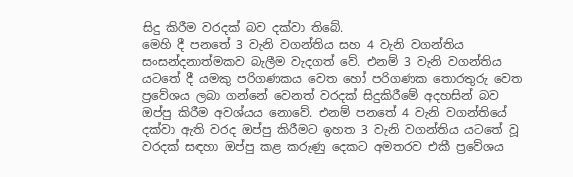සිදු කිරීම වරදක්‌ බව දක්‌වා තිබේ.
මෙහි දී පනතේ 3 වැනි වගන්තිය සහ 4 වැනි වගන්තිය සංසන්දනාත්මකව බැලීම වැදගත් වේ. එනම් 3 වැනි වගන්තිය යටතේ දී යමකු පරිගණකය වෙත හෝ පරිගණක තොරතුරු වෙත ප්‍රවේශය ලබා ගන්නේ වෙනත් වරදක්‌ සිදුකිරීමේ අදහසින් බව ඔප්පු කිරීම අවශ්යය නොවේ. එනම් පනතේ 4 වැනි වගන්තියේ දක්‌වා ඇති වරද ඔප්පු කිරීමට ඉහත 3 වැනි වගන්තිය යටතේ වූ වරදක්‌ සඳහා ඔප්පු කළ කරුණු දෙකට අමතරව එකී ප්‍රවේශය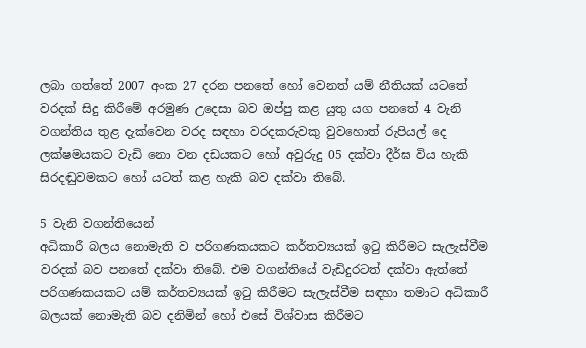ලබා ගත්තේ 2007 අංක 27 දරන පනතේ හෝ වෙනත් යම් නීතියක්‌ යටතේ වරදක්‌ සිදු කිරීමේ අරමුණ උදෙසා බව ඔප්පු කළ යුතු යග පනතේ 4 වැනි වගන්තිය තුළ දැක්‌වෙන වරද සඳහා වරදකරුවකු වුවහොත් රුපියල් දෙ ලක්ෂමයකට වැඩි නො වන දඩයකට හෝ අවුරුදු 05 දක්‌වා දීර්ඝ විය හැකි සිරදඬුවමකට හෝ යටත් කළ හැකි බව දක්‌වා තිබේ.

5 වැනි වගන්තියෙන්
අධිකාරී බලය නොමැති ව පරිගණකයකට කර්තව්‍යයක්‌ ඉටු කිරීමට සැලැස්‌වීම වරදක්‌ බව පනතේ දක්‌වා තිබේ. එම වගන්තියේ වැඩිදුරටත් දක්‌වා ඇත්තේ පරිගණකයකට යම් කර්තව්‍යයක් ඉටු කිරීමට සැලැස්‌වීම සඳහා තමාට අධිකාරී බලයක්‌ නොමැති බව දනිමින් හෝ එසේ විශ්වාස කිරීමට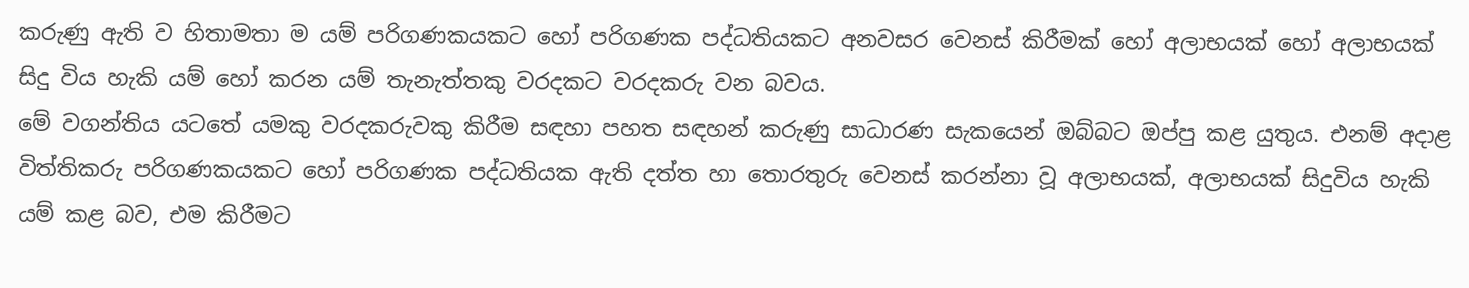කරුණු ඇති ව හිතාමතා ම යම් පරිගණකයකට හෝ පරිගණක පද්ධතියකට අනවසර වෙනස්‌ කිරීමක්‌ හෝ අලාභයක්‌ හෝ අලාභයක්‌ සිදු විය හැකි යම් හෝ කරන යම් තැනැත්තකු වරදකට වරදකරු වන බවය.
මේ වගන්තිය යටතේ යමකු වරදකරුවකු කිරීම සඳහා පහත සඳහන් කරුණු සාධාරණ සැකයෙන් ඔබ්බට ඔප්පු කළ යුතුය. එනම් අදාළ විත්තිකරු පරිගණකයකට හෝ පරිගණක පද්ධතියක ඇති දත්ත හා තොරතුරු වෙනස්‌ කරන්නා වූ අලාභයක්‌, අලාභයක්‌ සිදුවිය හැකි යම් කළ බව, එම කිරීමට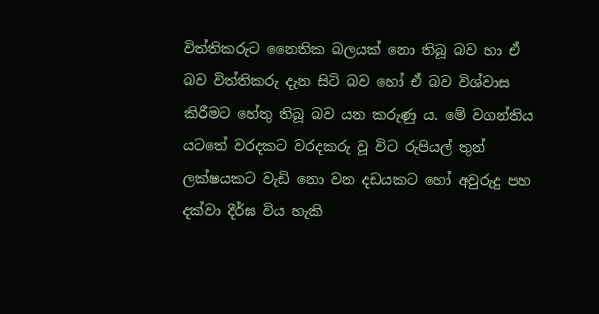විත්තිකරුට නෛතික බලයක්‌ නො තිබූ බව හා ඒ බව විත්තිකරු දැන සිටි බව හෝ ඒ බව විශ්වාස කිරීමට හේතු තිබූ බව යන කරුණු ය. මේ වගන්තිය යටතේ වරදකට වරදකරු වූ විට රුපියල් තුන් ලක්ෂයකට වැඩි නො වන දඩයකට හෝ අවුරුදු පහ දක්‌වා දීර්ඝ විය හැකි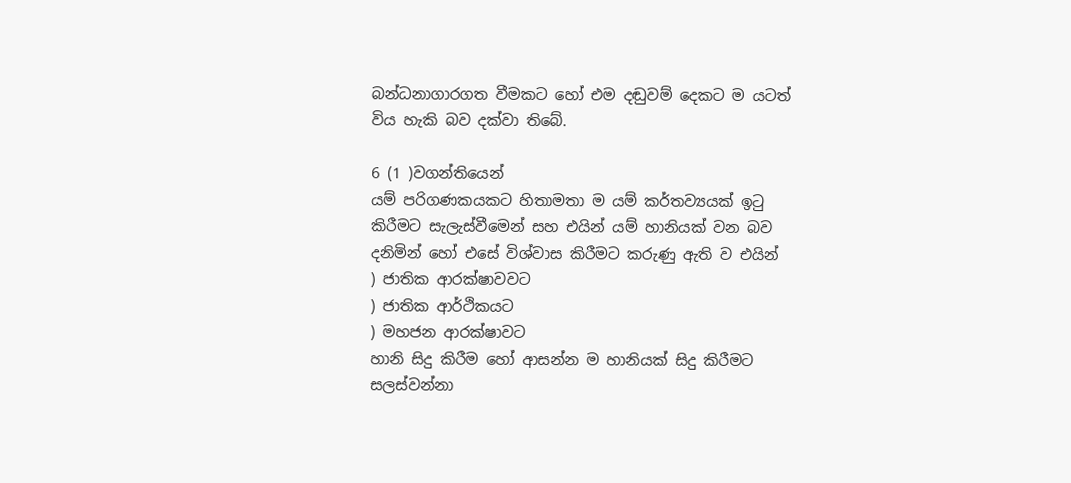බන්ධනාගාරගත වීමකට හෝ එම දඬුවම් දෙකට ම යටත් විය හැකි බව දක්‌වා තිබේ.

6 (1 )වගන්තියෙන්
යම් පරිගණකයකට හිතාමතා ම යම් කර්තව්‍යයක්‌ ඉටු කිරීමට සැලැස්‌වීමෙන් සහ එයින් යම් හානියක්‌ වන බව දනිමින් හෝ එසේ විශ්වාස කිරීමට කරුණු ඇති ව එයින්
) ජාතික ආරක්ෂාවවට
) ජාතික ආර්ථිකයට
) මහජන ආරක්ෂාවට
හානි සිදු කිරීම හෝ ආසන්න ම හානියක්‌ සිදු කිරීමට සලස්‌වන්නා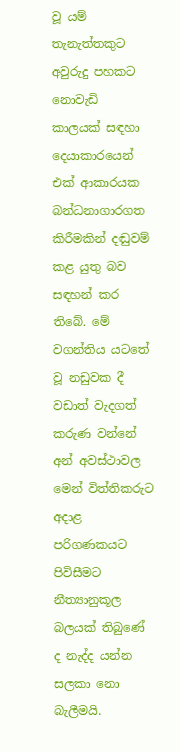වූ යම් තැනැත්තකුට අවුරුදු පහකට නොවැඩි කාලයක්‌ සඳහා දෙයාකාරයෙන් එක්‌ ආකාරයක බන්ධනාගාරගත කිරීමකින් දඬුවම් කළ යුතු බව සඳහන් කර තිබේ. මේ වගන්තිය යටතේ වූ නඩුවක දී වඩාත් වැදගත් කරුණ වන්නේ අන් අවස්‌ථාවල මෙන් විත්තිකරුට අදාළ පරිගණකයට පිවිසීමට නීත්‍යානුකූල බලයක්‌ තිබුණේ ද නැද්ද යන්න සලකා නො බැලීමයි.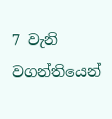7 වැනි වගන්තියෙන්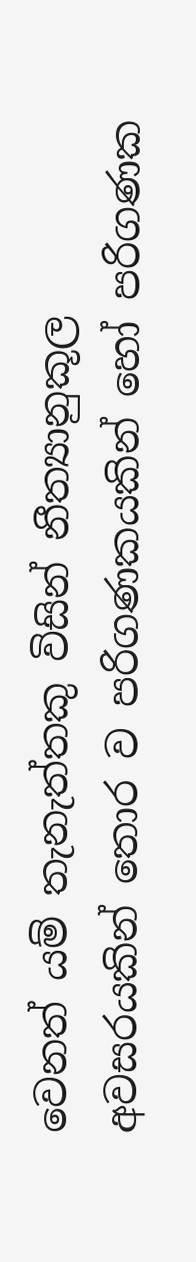වෙනත් යම් තැනැත්තකු විසින් නීත්‍යානුකූල අවසරයකින් තොර ව පරිගණකයකින් හෝ පරිගණක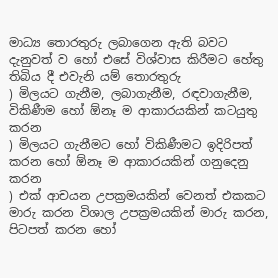මාධ්‍ය තොරතුරු ලබාගෙන ඇති බවට දැනුවත් ව හෝ එසේ විශ්වාස කිරීමට හේතු තිබිය දී එවැනි යම් තොරතුරු
) මිලයට ගැනීම, ලබාගැනීම, රඳවාගැනීම, විකිණීම හෝ ඕනෑ ම ආකාරයකින් කටයුතු කරන
) මිලයට ගැනීමට හෝ විකිණීමට ඉදිරිපත් කරන හෝ ඕනෑ ම ආකාරයකින් ගනුදෙනු කරන
) එක්‌ ආචයන උපක්‍රමයකින් වෙනත් එකකට මාරු කරන විශාල උපක්‍රමයකින් මාරු කරන, පිටපත් කරන හෝ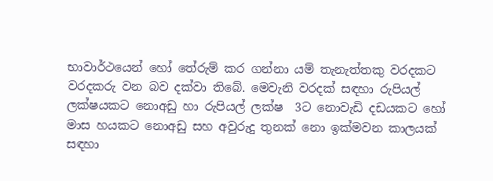භාවාර්ථයෙන් හෝ තේරුම් කර ගන්නා යම් තැනැත්තකු වරදකට වරදකරු වන බව දක්‌වා තිබේ. මෙවැනි වරදක්‌ සඳහා රුපියල් ලක්ෂයකට නොඅඩු හා රුපියල් ලක්ෂ  3ට නොවැඩි දඩයකට හෝ මාස හයකට නොඅඩු සහ අවුරුදු තුනක්‌ නො ඉක්‌මවන කාලයක්‌ සඳහා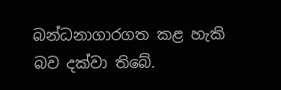බන්ධනාගාරගත කළ හැකි බව දක්‌වා තිබේ.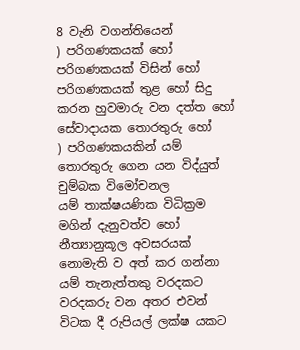8 වැනි වගන්තියෙන්
) පරිගණකයක්‌ හෝ පරිගණකයක්‌ විසින් හෝ පරිගණකයක්‌ තුළ හෝ සිදු කරන හුවමාරු වන දත්ත හෝ සේවාදායක තොරතුරු හෝ
) පරිගණකයකින් යම් තොරතුරු ගෙන යන විද්යුත් චුම්බක විමෝචනල
යම් තාක්ෂයණික විධික්‍රම මගින් දැනුවත්ව හෝ නීත්‍යානුකූල අවසරයක්‌ නොමැති ව අත් කර ගන්නා යම් තැනැත්තකු වරදකට වරදකරු වන අතර එවන් විටක දී රුපියල් ලක්ෂ යකට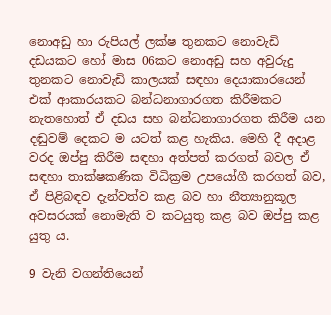නොඅඩු හා රුපියල් ලක්ෂ තුනකට නොවැඩි දඩයකට හෝ මාස 06කට නොඅඩු සහ අවුරුදු තුනකට නොවැඩි කාලයක්‌ සඳහා දෙයාකාරයෙන් එක්‌ ආකාරයකට බන්ධනාගාරගත කිරීමකට නැතහොත් ඒ දඩය සහ බන්ධනාගාරගත කිරීම යන දඬුවම් දෙකට ම යටත් කළ හැකිය. මෙහි දී අදාළ වරද ඔප්පු කිරීම සඳහා අත්පත් කරගත් බවල ඒ සඳහා තාක්ෂකණික විධික්‍රම උපයෝගී කරගත් බව, ඒ පිළිබඳව දැන්වත්ව කළ බව හා නීත්‍යානුකූල අවසරයක්‌ නොමැති ව කටයුතු කළ බව ඔප්පු කළ යුතු ය.

9 වැනි වගන්තියෙන්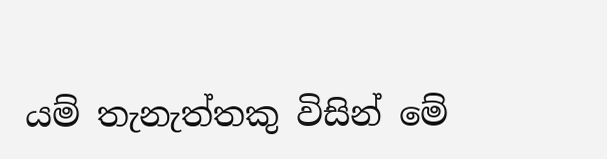යම් තැනැත්තකු විසින් මේ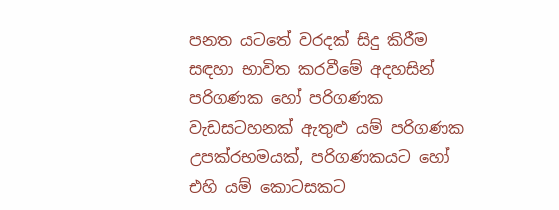පනත යටතේ වරදක්‌ සිදු කිරීම සඳහා භාවිත කරවීමේ අදහසින් පරිගණක හෝ පරිගණක වැඩසටහනක්‌ ඇතුළු යම් පරිගණක උපක්රභමයක්‌, පරිගණකයට හෝ එහි යම් කොටසකට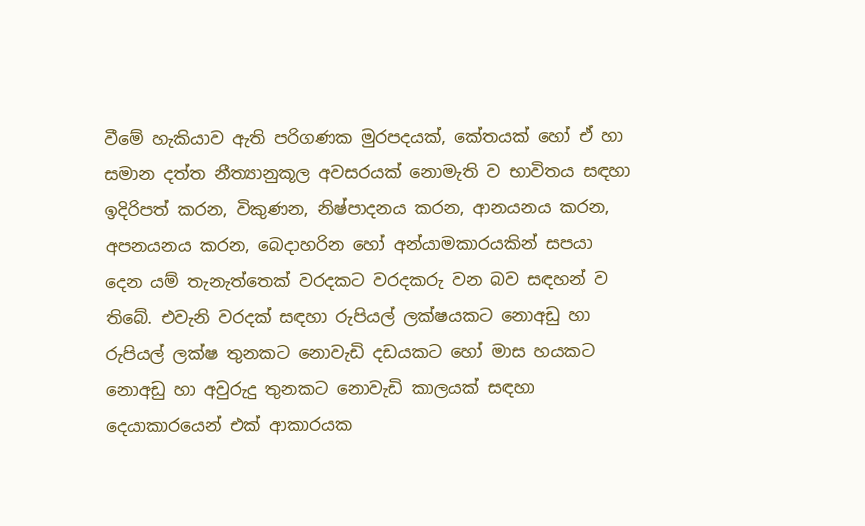වීමේ හැකියාව ඇති පරිගණක මුරපදයක්‌, කේතයක්‌ හෝ ඒ හා සමාන දත්ත නීත්‍යානුකූල අවසරයක්‌ නොමැති ව භාවිතය සඳහා ඉදිරිපත් කරන, විකුණන, නිෂ්පාදනය කරන, ආනයනය කරන, අපනයනය කරන, බෙදාහරින හෝ අන්යාමකාරයකින් සපයා දෙන යම් තැනැත්තෙක්‌ වරදකට වරදකරු වන බව සඳහන් ව තිබේ. එවැනි වරදක්‌ සඳහා රුපියල් ලක්ෂයකට නොඅඩු හා රුපියල් ලක්ෂ තුනකට නොවැඩි දඩයකට හෝ මාස හයකට නොඅඩු හා අවුරුදු තුනකට නොවැඩි කාලයක්‌ සඳහා දෙයාකාරයෙන් එක්‌ ආකාරයක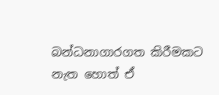බන්ධනාගාරගත කිරීමකට නැත හොත් ඒ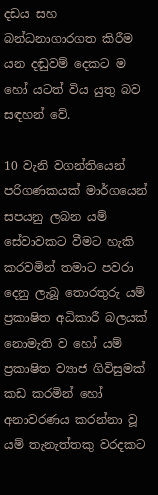දඩය සහ බන්ධනාගාරගත කිරීම යන දඬුවම් දෙකට ම හෝ යටත් විය යුතු බව සඳහන් වේ.

10 වැනි වගන්තියෙන්
පරිගණකයක්‌ මාර්ගයෙන් සපයනු ලබන යම් සේවාවකට වීමට හැකි කරවමින් තමාට පවරා දෙනු ලැබූ තොරතුරු යම් ප්‍රකාෂිත අධිකාරී බලයක්‌ නොමැති ව හෝ යම් ප්‍රකාෂිත ව්‍යාජ ගිවිසුමක්‌ කඩ කරමින් හෝ අනාවරණය කරන්නා වූ යම් තැනැත්තකු වරදකට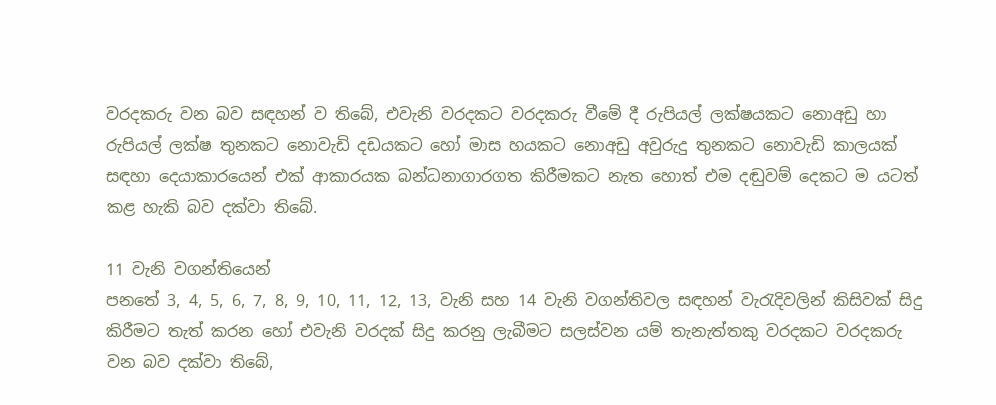වරදකරු වන බව සඳහන් ව තිබේ, එවැනි වරදකට වරදකරු වීමේ දී රුපියල් ලක්ෂයකට නොඅඩු හා රුපියල් ලක්ෂ තුනකට නොවැඩි දඩයකට හෝ මාස හයකට නොඅඩු අවුරුදු තුනකට නොවැඩි කාලයක්‌ සඳහා දෙයාකාරයෙන් එක්‌ ආකාරයක බන්ධනාගාරගත කිරීමකට නැත හොත් එම දඬුවම් දෙකට ම යටත් කළ හැකි බව දක්‌වා තිබේ.

11 වැනි වගන්තියෙන්
පනතේ 3, 4, 5, 6, 7, 8, 9, 10, 11, 12, 13, වැනි සහ 14 වැනි වගන්තිවල සඳහන් වැරැදිවලින් කිසිවක්‌ සිදු කිරීමට තැත් කරන හෝ එවැනි වරදක්‌ සිදු කරනු ලැබීමට සලස්‌වන යම් තැනැත්තකු වරදකට වරදකරු වන බව දක්‌වා තිබේ,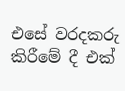එසේ වරදකරු කිරීමේ දී එක්‌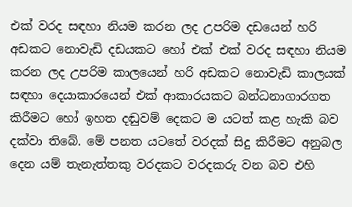එක්‌ වරද සඳහා නියම කරන ලද උපරිම දඩයෙන් හරි අඩකට නොවැඩි දඩයකට හෝ එක්‌ එක්‌ වරද සඳහා නියම කරන ලද උපරිම කාලයෙන් හරි අඩකට නොවැඩි කාලයක්‌ සඳහා දෙයාකාරයෙන් එක්‌ ආකාරයකට බන්ධනාගාරගත කිරීමට හෝ ඉහත දඬුවම් දෙකට ම යටත් කළ හැකි බව දක්‌වා තිබේ. මේ පනත යටතේ වරදක්‌ සිදු කිරීමට අනුබල දෙන යම් තැනැත්තකු වරදකට වරදකරු වන බව එහි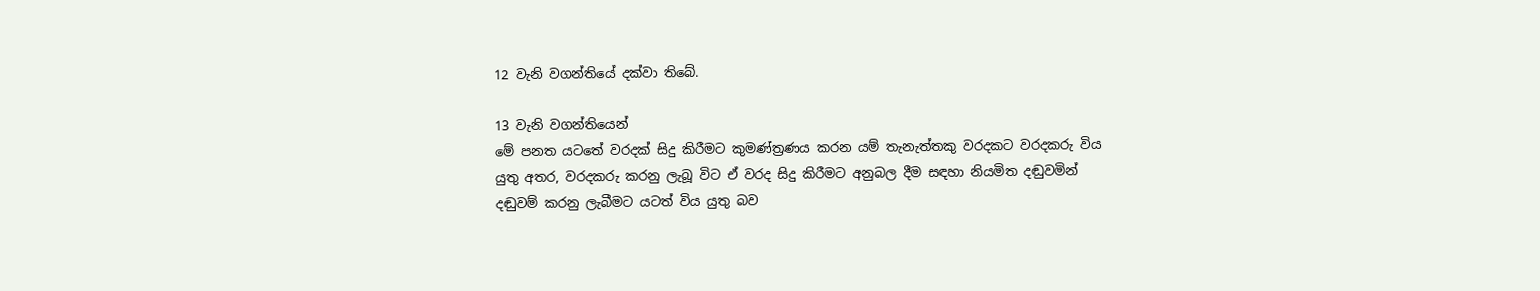12 වැනි වගන්තියේ දක්‌වා තිබේ.

13 වැනි වගන්තියෙන්
මේ පනත යටතේ වරදක්‌ සිදු කිරීමට කුමණ්ත්‍රණය කරන යම් තැනැත්තකු වරදකට වරදකරු විය යුතු අතර, වරදකරු කරනු ලැබූ විට ඒ වරද සිදු කිරීමට අනුබල දීම සඳහා නියමිත දඬුවමින් දඬුවම් කරනු ලැබීමට යටත් විය යුතු බව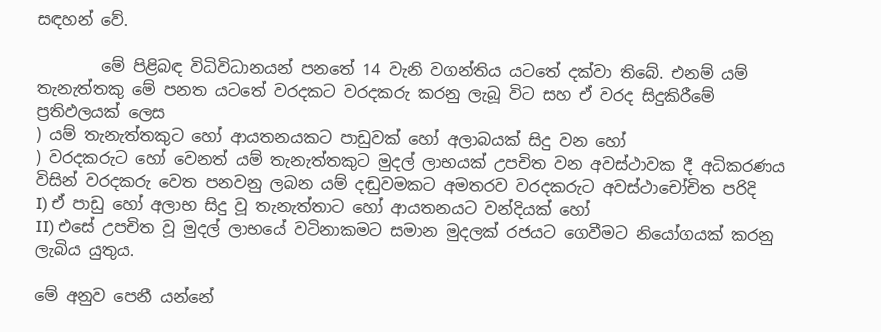සඳහන් වේ.

        මේ පිළිබඳ විධිවිධානයන් පනතේ 14 වැනි වගන්තිය යටතේ දක්‌වා තිබේ. එනම් යම් තැනැත්තකු මේ පනත යටතේ වරදකට වරදකරු කරනු ලැබූ විට සහ ඒ වරද සිදුකිරීමේ ප්‍රතිඵලයක් ලෙස
) යම් තැනැත්තකුට හෝ ආයතනයකට පාඩුවක්‌ හෝ අලාබයක්‌ සිදු වන හෝ
) වරදකරුට හෝ වෙනත් යම් තැනැත්තකුට මුදල් ලාභයක්‌ උපචිත වන අවස්‌ථාවක දී අධිකරණය විසින් වරදකරු වෙත පනවනු ලබන යම් දඬුවමකට අමතරව වරදකරුට අවස්‌ථාචෝචිත පරිදි
I) ඒ පාඩු හෝ අලාභ සිදු වූ තැනැත්තාට හෝ ආයතනයට වන්දියක්‌ හෝ
II) එසේ උපචිත වූ මුදල් ලාභයේ වටිනාකමට සමාන මුදලක්‌ රජයට ගෙවීමට නියෝගයක්‌ කරනු ලැබිය යුතුය.

මේ අනුව පෙනී යන්නේ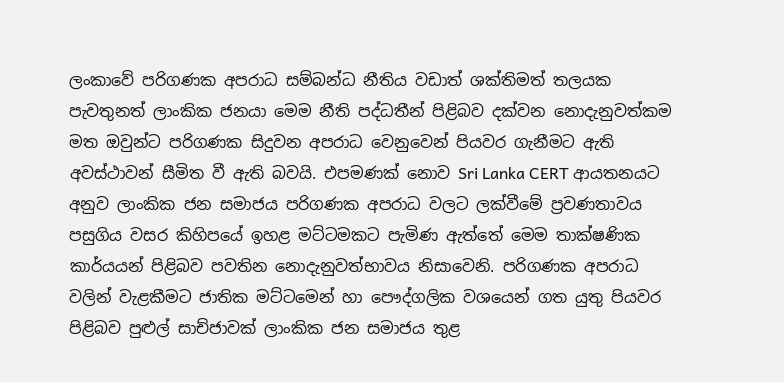ලංකාවේ පරිගණක අපරාධ සම්බන්ධ නීතිය වඩාත් ශක්‌තිමත් තලයක පැවතුනත් ලාංකික ජනයා මෙම නීති පද්ධතීන් පිළිබව දක්වන නොදැනුවත්කම මත ඔවුන්ට පරිගණක සිදුවන අපරාධ වෙනුවෙන් පියවර ගැනීමට ඇති අවස්ථාවන් සීමිත වී ඇති බවයි. එපමණක් නොව Sri Lanka CERT ආයතනයට අනුව ලාංකික ජන සමාජය පරිගණක අපරාධ වලට ලක්වීමේ ප්‍රවණතාවය පසුගිය වසර කිහිපයේ ඉහළ මට්ටමකට පැමිණ ඇත්තේ මෙම තාක්ෂණික කාර්යයන් පිළිබව පවතින නොදැනුවත්භාවය නිසාවෙනි. පරිගණක අපරාධ වලින් වැළකීමට ජාතික මට්ටමෙන් හා පෞද්ගලික වශයෙන් ගත යුතු පියවර පිළිබව පුළුල් සාච්ජාවක් ලාංකික ජන සමාජය තුළ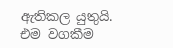ඇතිකල යුතුයි. එම වගකීම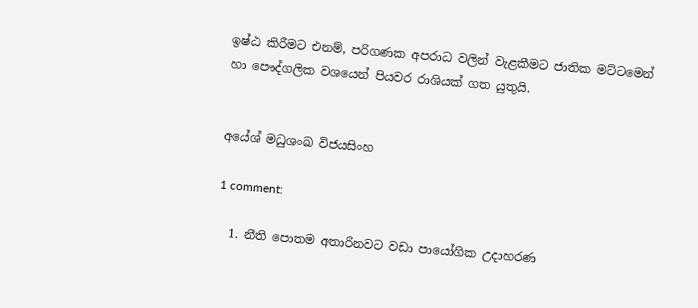ඉෂ්ඨ කිරීමට එනම්, පරිගණක අපරාධ වලින් වැළකීමට ජාතික මට්ටමෙන් හා පෞද්ගලික වශයෙන් පියවර රාශියක් ගත යුතුයි.


අයේශ් මධුශංඛ විජයසිංහ

1 comment:

  1. නීති පොතම අතාරිනවට වඩා පායෝගික උදාහරණ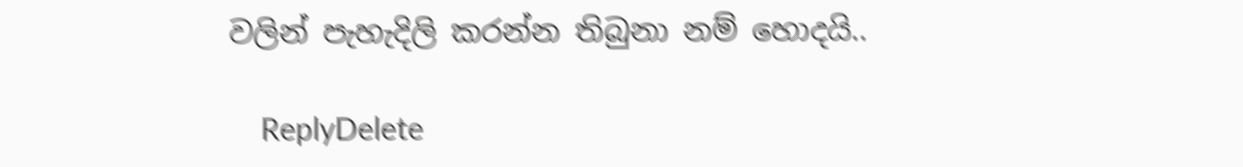වලින් පැහැදිලි කරන්න තිබුනා නම් හොදයි..

    ReplyDelete